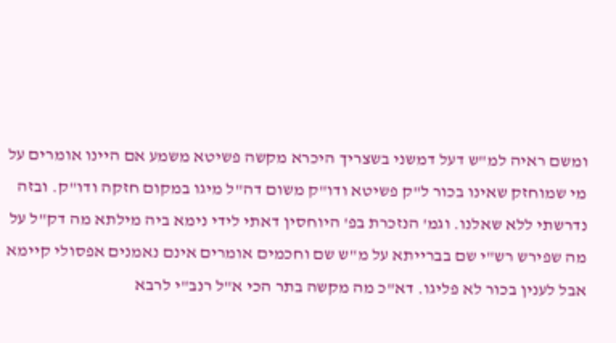ומשם ראיה למ"ש דעל דמשני בשצריך היכרא מקשה פשיטא משמע אם היינו אומרים על מי שמוחזק שאינו בכור ל"ק פשיטא ודו"ק משום דה"ל מיגו במקום חזקה ודו"ק. ובזה נדרשתי ללא שאלנו. וגמ' הנזכרת בפ' היוחסין דאתי לידי נימא ביה מילתא מה דק"ל על מה שפירש רש"י שם בברייתא על מ"ש שם וחכמים אומרים אינם נאמנים אפסולי קיימא אבל לענין בכור לא פליגו. דא"כ מה מקשה בתר הכי א"ל רנב"י לרבא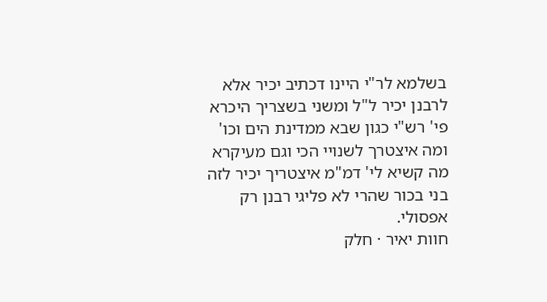בשלמא לר"י היינו דכתיב יכיר אלא לרבנן יכיר ל"ל ומשני בשצריך היכרא פי' רש"י כגון שבא ממדינת הים וכו' ומה איצטרך לשנויי הכי וגם מעיקרא מה קשיא לי' דמ"מ איצטריך יכיר לזה בני בכור שהרי לא פליגי רבנן רק אפסולי.
חוות יאיר · חלק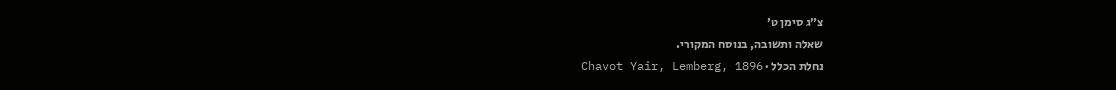צ״ג סימן ט׳
שאלה ותשובה, בנוסח המקורי.
נחלת הכלל · Chavot Yair, Lemberg, 1896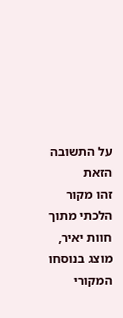על התשובה הזאת
זהו מקור הלכתי מתוך חוות יאיר, מוצג בנוסחו המקורי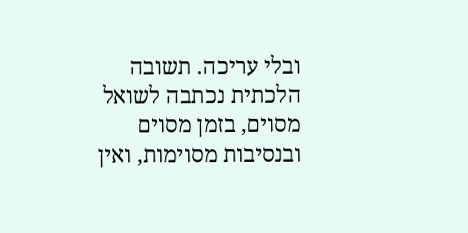ובלי עריכה. תשובה הלכתית נכתבה לשואל מסוים, בזמן מסוים ובנסיבות מסוימות, ואין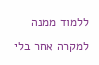ללמוד ממנה למקרה אחר בלי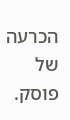הכרעה של פוסק.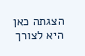הצגתה כאן היא לצורך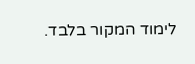לימוד המקור בלבד.